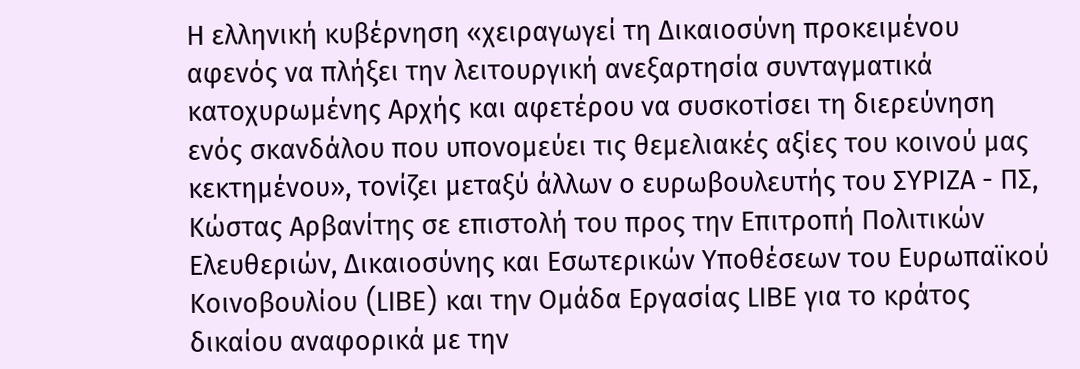Η ελληνική κυβέρνηση «χειραγωγεί τη Δικαιοσύνη προκειμένου αφενός να πλήξει την λειτουργική ανεξαρτησία συνταγματικά κατοχυρωμένης Αρχής και αφετέρου να συσκοτίσει τη διερεύνηση ενός σκανδάλου που υπονομεύει τις θεμελιακές αξίες του κοινού μας κεκτημένου», τονίζει μεταξύ άλλων ο ευρωβουλευτής του ΣΥΡΙΖΑ - ΠΣ, Κώστας Αρβανίτης σε επιστολή του προς την Επιτροπή Πολιτικών Ελευθεριών, Δικαιοσύνης και Εσωτερικών Υποθέσεων του Ευρωπαϊκού Κοινοβουλίου (LIBE) και την Ομάδα Εργασίας LIBE για το κράτος δικαίου αναφορικά με την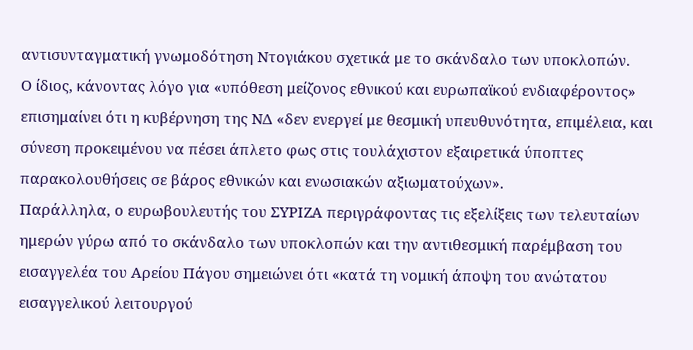αντισυνταγματική γνωμοδότηση Ντογιάκου σχετικά με το σκάνδαλο των υποκλοπών.
Ο ίδιος, κάνοντας λόγο για «υπόθεση μείζονος εθνικού και ευρωπαϊκού ενδιαφέροντος» επισημαίνει ότι η κυβέρνηση της ΝΔ «δεν ενεργεί με θεσμική υπευθυνότητα, επιμέλεια, και σύνεση προκειμένου να πέσει άπλετο φως στις τουλάχιστον εξαιρετικά ύποπτες παρακολουθήσεις σε βάρος εθνικών και ενωσιακών αξιωματούχων».
Παράλληλα, ο ευρωβουλευτής του ΣΥΡΙΖΑ περιγράφοντας τις εξελίξεις των τελευταίων ημερών γύρω από το σκάνδαλο των υποκλοπών και την αντιθεσμική παρέμβαση του εισαγγελέα του Αρείου Πάγου σημειώνει ότι «κατά τη νομική άποψη του ανώτατου εισαγγελικού λειτουργού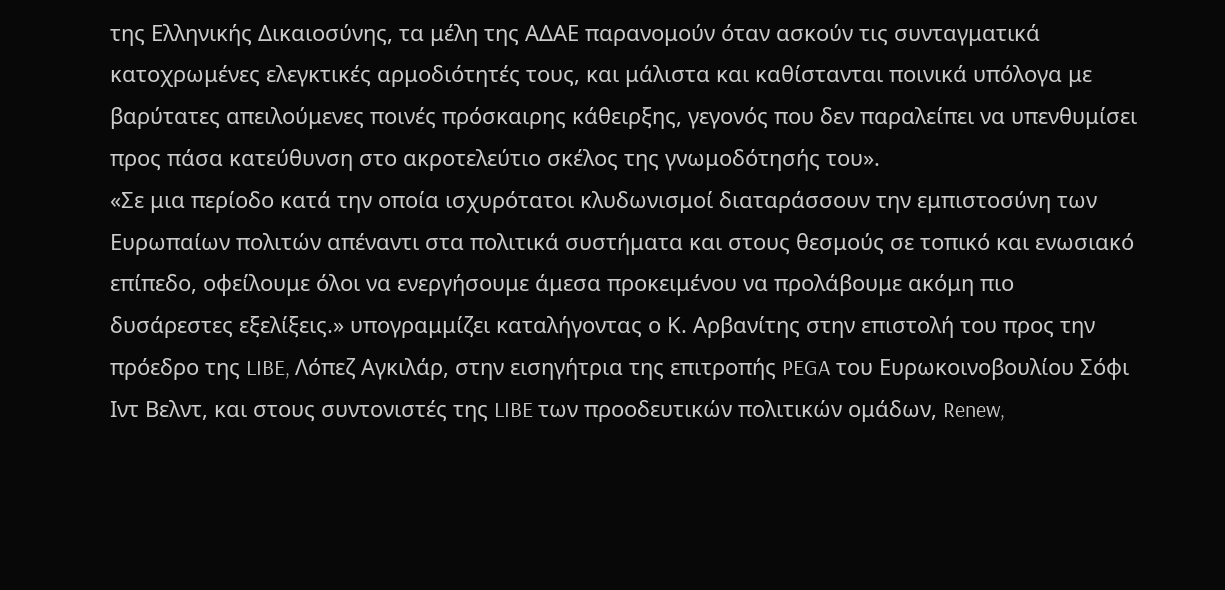της Ελληνικής Δικαιοσύνης, τα μέλη της ΑΔΑΕ παρανομούν όταν ασκούν τις συνταγματικά κατοχρωμένες ελεγκτικές αρμοδιότητές τους, και μάλιστα και καθίστανται ποινικά υπόλογα με βαρύτατες απειλούμενες ποινές πρόσκαιρης κάθειρξης, γεγονός που δεν παραλείπει να υπενθυμίσει προς πάσα κατεύθυνση στο ακροτελεύτιο σκέλος της γνωμοδότησής του».
«Σε μια περίοδο κατά την οποία ισχυρότατοι κλυδωνισμοί διαταράσσουν την εμπιστοσύνη των Ευρωπαίων πολιτών απέναντι στα πολιτικά συστήματα και στους θεσμούς σε τοπικό και ενωσιακό επίπεδο, οφείλουμε όλοι να ενεργήσουμε άμεσα προκειμένου να προλάβουμε ακόμη πιο δυσάρεστες εξελίξεις.» υπογραμμίζει καταλήγοντας ο Κ. Αρβανίτης στην επιστολή του προς την πρόεδρο της LIBE, Λόπεζ Αγκιλάρ, στην εισηγήτρια της επιτροπής PEGA του Ευρωκοινοβουλίου Σόφι Ιντ Βελντ, και στους συντονιστές της LIBE των προοδευτικών πολιτικών ομάδων, Renew,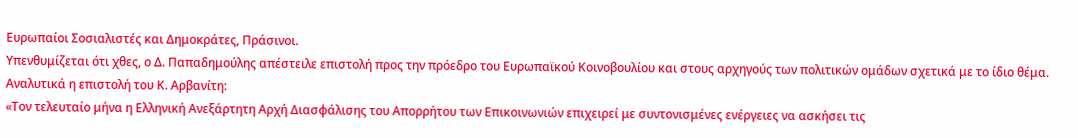Ευρωπαίοι Σοσιαλιστές και Δημοκράτες, Πράσινοι.
Υπενθυμίζεται ότι χθες, ο Δ. Παπαδημούλης απέστειλε επιστολή προς την πρόεδρο του Ευρωπαϊκού Κοινοβουλίου και στους αρχηγούς των πολιτικών ομάδων σχετικά με το ίδιο θέμα.
Αναλυτικά η επιστολή του Κ. Αρβανίτη:
«Τον τελευταίο μήνα η Ελληνική Ανεξάρτητη Αρχή Διασφάλισης του Απορρήτου των Επικοινωνιών επιχειρεί με συντονισμένες ενέργειες να ασκήσει τις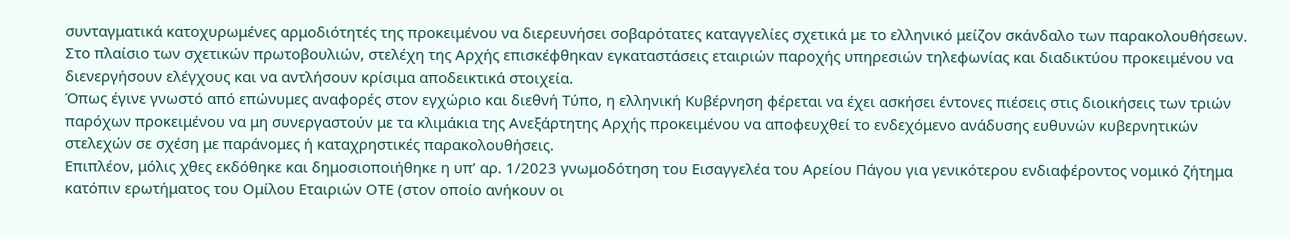συνταγματικά κατοχυρωμένες αρμοδιότητές της προκειμένου να διερευνήσει σοβαρότατες καταγγελίες σχετικά με το ελληνικό μείζον σκάνδαλο των παρακολουθήσεων.
Στο πλαίσιο των σχετικών πρωτοβουλιών, στελέχη της Αρχής επισκέφθηκαν εγκαταστάσεις εταιριών παροχής υπηρεσιών τηλεφωνίας και διαδικτύου προκειμένου να διενεργήσουν ελέγχους και να αντλήσουν κρίσιμα αποδεικτικά στοιχεία.
Όπως έγινε γνωστό από επώνυμες αναφορές στον εγχώριο και διεθνή Τύπο, η ελληνική Κυβέρνηση φέρεται να έχει ασκήσει έντονες πιέσεις στις διοικήσεις των τριών παρόχων προκειμένου να μη συνεργαστούν με τα κλιμάκια της Ανεξάρτητης Αρχής προκειμένου να αποφευχθεί το ενδεχόμενο ανάδυσης ευθυνών κυβερνητικών στελεχών σε σχέση με παράνομες ή καταχρηστικές παρακολουθήσεις.
Επιπλέον, μόλις χθες εκδόθηκε και δημοσιοποιήθηκε η υπ’ αρ. 1/2023 γνωμοδότηση του Εισαγγελέα του Αρείου Πάγου για γενικότερου ενδιαφέροντος νομικό ζήτημα κατόπιν ερωτήματος του Ομίλου Εταιριών ΟΤΕ (στον οποίο ανήκουν οι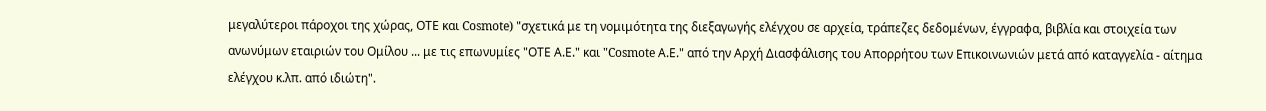μεγαλύτεροι πάροχοι της χώρας, ΟΤΕ και Cosmote) "σχετικά με τη νομιμότητα της διεξαγωγής ελέγχου σε αρχεία, τράπεζες δεδομένων, έγγραφα, βιβλία και στοιχεία των ανωνύμων εταιριών του Ομίλου ... με τις επωνυμίες "ΟΤΕ Α.Ε." και "Cosmote Α.Ε." από την Αρχή Διασφάλισης του Απορρήτου των Επικοινωνιών μετά από καταγγελία - αίτημα ελέγχου κ.λπ. από ιδιώτη".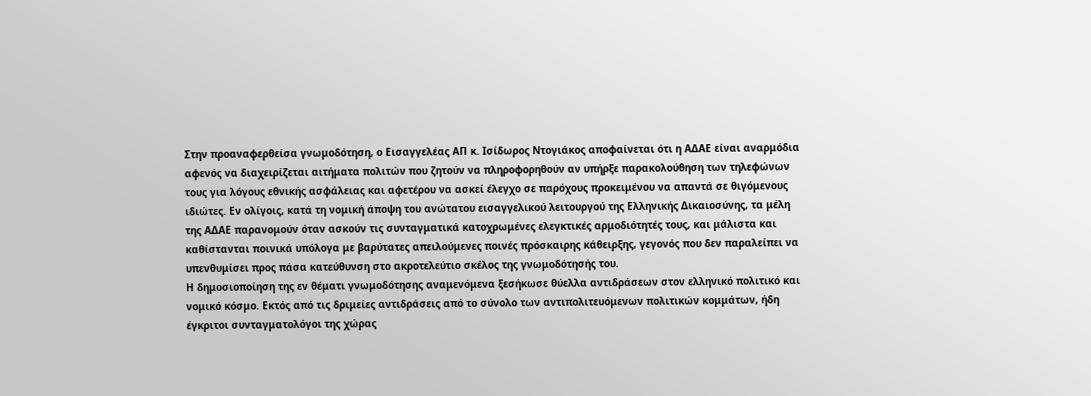Στην προαναφερθείσα γνωμοδότηση, ο Εισαγγελέας ΑΠ κ. Ισίδωρος Ντογιάκος αποφαίνεται ότι η ΑΔΑΕ είναι αναρμόδια αφενός να διαχειρίζεται αιτήματα πολιτών που ζητούν να πληροφορηθούν αν υπήρξε παρακολούθηση των τηλεφώνων τους για λόγους εθνικής ασφάλειας και αφετέρου να ασκεί έλεγχο σε παρόχους προκειμένου να απαντά σε θιγόμενους ιδιώτες. Εν ολίγοις, κατά τη νομική άποψη του ανώτατου εισαγγελικού λειτουργού της Ελληνικής Δικαιοσύνης, τα μέλη της ΑΔΑΕ παρανομούν όταν ασκούν τις συνταγματικά κατοχρωμένες ελεγκτικές αρμοδιότητές τους, και μάλιστα και καθίστανται ποινικά υπόλογα με βαρύτατες απειλούμενες ποινές πρόσκαιρης κάθειρξης, γεγονός που δεν παραλείπει να υπενθυμίσει προς πάσα κατεύθυνση στο ακροτελεύτιο σκέλος της γνωμοδότησής του.
Η δημοσιοποίηση της εν θέματι γνωμοδότησης αναμενόμενα ξεσήκωσε θύελλα αντιδράσεων στον ελληνικό πολιτικό και νομικό κόσμο. Εκτός από τις δριμείες αντιδράσεις από το σύνολο των αντιπολιτευόμενων πολιτικών κομμάτων, ήδη έγκριτοι συνταγματολόγοι της χώρας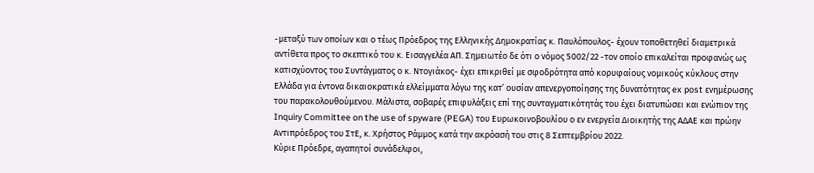-μεταξύ των οποίων και ο τέως Πρόεδρος της Ελληνικής Δημοκρατίας κ. Παυλόπουλος- έχουν τοποθετηθεί διαμετρικά αντίθετα προς το σκεπτικό του κ. Εισαγγελέα ΑΠ. Σημειωτέο δε ότι ο νόμος 5002/22 -τον οποίο επικαλείται προφανώς ως κατισχύοντος του Συντάγματος ο κ. Ντογιάκος- έχει επικριθεί με σφοδρότητα από κορυφαίους νομικούς κύκλους στην Ελλάδα για έντονα δικαιοκρατικά ελλείμματα λόγω της κατ’ ουσίαν απενεργοποίησης της δυνατότητας ex post ενημέρωσης του παρακολουθούμενου. Μάλιστα, σοβαρές επιφυλάξεις επί της συνταγματικότητάς του έχει διατυπώσει και ενώπιον της Inquiry Committee on the use of spyware (PEGA) του Ευρωκοινοβουλίου ο εν ενεργεία Διοικητής της ΑΔΑΕ και πρώην Αντιπρόεδρος του ΣτΕ, κ. Χρήστος Ράμμος κατά την ακρόασή του στις 8 Σεπτεμβρίου 2022.
Κύριε Πρόεδρε, αγαπητοί συνάδελφοι,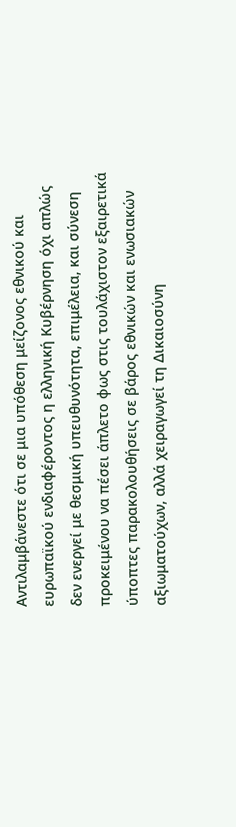Αντιλαμβάνεστε ότι σε μια υπόθεση μείζονος εθνικού και ευρωπαϊκού ενδιαφέροντος η ελληνική Κυβέρνηση όχι απλώς δεν ενεργεί με θεσμική υπευθυνότητα, επιμέλεια, και σύνεση προκειμένου να πέσει άπλετο φως στις τουλάχιστον εξαιρετικά ύποπτες παρακολουθήσεις σε βάρος εθνικών και ενωσιακών αξιωματούχων, αλλά χειραγωγεί τη Δικαιοσύνη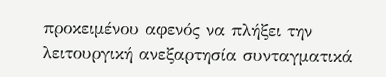προκειμένου αφενός να πλήξει την λειτουργική ανεξαρτησία συνταγματικά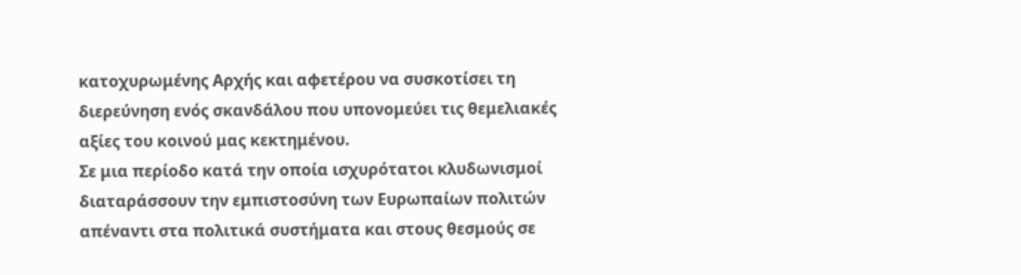κατοχυρωμένης Αρχής και αφετέρου να συσκοτίσει τη διερεύνηση ενός σκανδάλου που υπονομεύει τις θεμελιακές αξίες του κοινού μας κεκτημένου.
Σε μια περίοδο κατά την οποία ισχυρότατοι κλυδωνισμοί διαταράσσουν την εμπιστοσύνη των Ευρωπαίων πολιτών απέναντι στα πολιτικά συστήματα και στους θεσμούς σε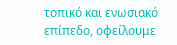τοπικό και ενωσιακό επίπεδο, οφείλουμε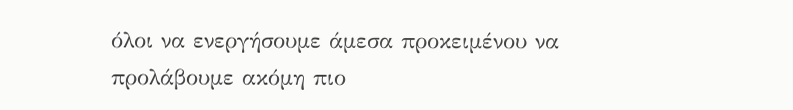όλοι να ενεργήσουμε άμεσα προκειμένου να προλάβουμε ακόμη πιο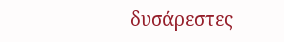δυσάρεστες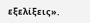εξελίξεις».